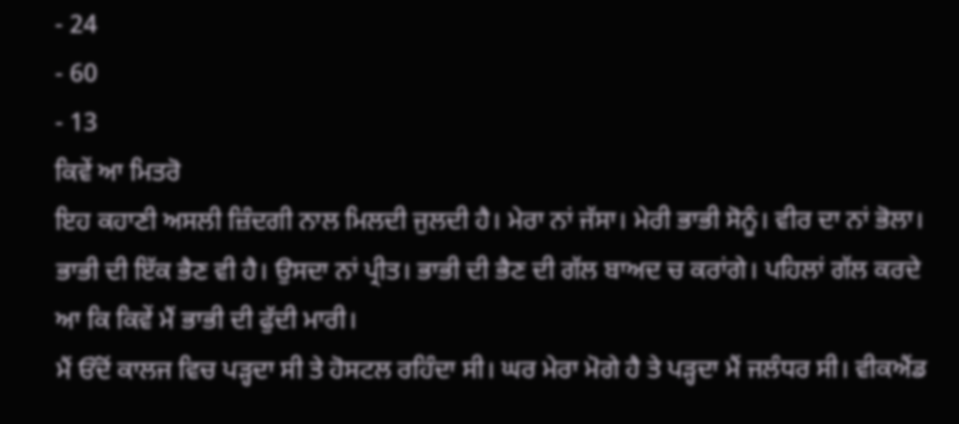- 24
- 60
- 13
ਕਿਵੇਂ ਆ ਮਿਤਰੋ
ਇਹ ਕਹਾਣੀ ਅਸਲੀ ਜ਼ਿੰਦਗੀ ਨਾਲ ਮਿਲਦੀ ਜੁਲਦੀ ਹੈ। ਮੇਰਾ ਨਾਂ ਜੱਸਾ। ਮੇਰੀ ਭਾਭੀ ਸੋਨੂੰ। ਵੀਰ ਦਾ ਨਾਂ ਭੋਲਾ। ਭਾਭੀ ਦੀ ਇੱਕ ਭੈਣ ਵੀ ਹੈ। ਉਸਦਾ ਨਾਂ ਪ੍ਰੀਤ। ਭਾਭੀ ਦੀ ਭੈਣ ਦੀ ਗੱਲ ਬਾਅਦ ਚ ਕਰਾਂਗੇ। ਪਹਿਲਾਂ ਗੱਲ ਕਰਦੇ ਆ ਕਿ ਕਿਵੇਂ ਮੈਂ ਭਾਭੀ ਦੀ ਫੁੱਦੀ ਮਾਰੀ।
ਮੈਂ ਓੱਦੋਂ ਕਾਲਜ ਵਿਚ ਪੜ੍ਹਦਾ ਸੀ ਤੇ ਹੋਸਟਲ ਰਹਿੰਦਾ ਸੀ। ਘਰ ਮੇਰਾ ਮੋਗੇ ਹੈ ਤੇ ਪੜ੍ਹਦਾ ਮੈਂ ਜਲੰਧਰ ਸੀ। ਵੀਕਐਂਡ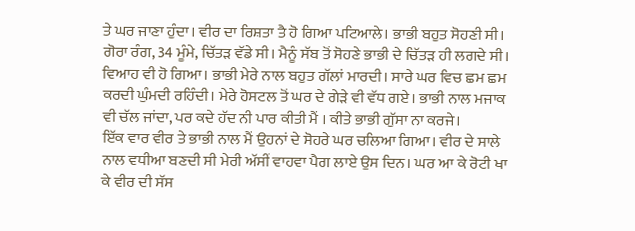ਤੇ ਘਰ ਜਾਣਾ ਹੁੰਦਾ। ਵੀਰ ਦਾ ਰਿਸ਼ਤਾ ਤੈ ਹੋ ਗਿਆ ਪਟਿਆਲੇ। ਭਾਭੀ ਬਹੁਤ ਸੋਹਣੀ ਸੀ। ਗੋਰਾ ਰੰਗ, 34 ਮੂੰਮੇ, ਚਿੱਤੜ ਵੱਡੇ ਸੀ। ਮੈਨੂੰ ਸੱਬ ਤੋਂ ਸੋਹਣੇ ਭਾਭੀ ਦੇ ਚਿੱਤੜ ਹੀ ਲਗਦੇ ਸੀ। ਵਿਆਹ ਵੀ ਹੋ ਗਿਆ। ਭਾਭੀ ਮੇਰੇ ਨਾਲ ਬਹੁਤ ਗੱਲਾਂ ਮਾਰਦੀ। ਸਾਰੇ ਘਰ ਵਿਚ ਛਮ ਛਮ ਕਰਦੀ ਘੁੰਮਦੀ ਰਹਿੰਦੀ। ਮੇਰੇ ਹੋਸਟਲ ਤੋਂ ਘਰ ਦੇ ਗੇੜੇ ਵੀ ਵੱਧ ਗਏ। ਭਾਭੀ ਨਾਲ ਮਜਾਕ ਵੀ ਚੱਲ ਜਾਂਦਾ, ਪਰ ਕਦੇ ਹੱਦ ਨੀ ਪਾਰ ਕੀਤੀ ਮੈਂ । ਕੀਤੇ ਭਾਭੀ ਗੁੱਸਾ ਨਾ ਕਰਜੇ।
ਇੱਕ ਵਾਰ ਵੀਰ ਤੇ ਭਾਭੀ ਨਾਲ ਮੈਂ ਉਹਨਾਂ ਦੇ ਸੋਹਰੇ ਘਰ ਚਲਿਆ ਗਿਆ। ਵੀਰ ਦੇ ਸਾਲੇ ਨਾਲ ਵਧੀਆ ਬਣਦੀ ਸੀ ਮੇਰੀ ਅੱਸੀਂ ਵਾਹਵਾ ਪੈਗ ਲਾਏ ਉਸ ਦਿਨ। ਘਰ ਆ ਕੇ ਰੋਟੀ ਖਾ ਕੇ ਵੀਰ ਦੀ ਸੱਸ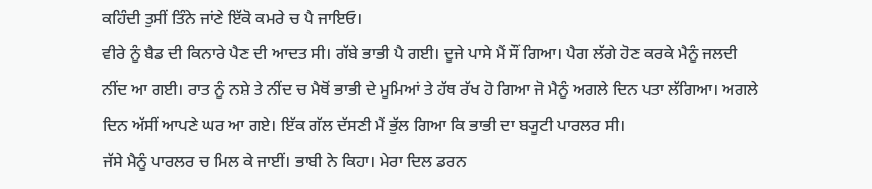ਕਹਿੰਦੀ ਤੁਸੀਂ ਤਿੰਨੇ ਜਾਂਣੇ ਇੱਕੋ ਕਮਰੇ ਚ ਪੈ ਜਾਇਓ।
ਵੀਰੇ ਨੂੰ ਬੈਡ ਦੀ ਕਿਨਾਰੇ ਪੈਣ ਦੀ ਆਦਤ ਸੀ। ਗੱਬੇ ਭਾਭੀ ਪੈ ਗਈ। ਦੂਜੇ ਪਾਸੇ ਮੈਂ ਸੌਂ ਗਿਆ। ਪੈਗ ਲੱਗੇ ਹੋਣ ਕਰਕੇ ਮੈਨੂੰ ਜਲਦੀ ਨੀਂਦ ਆ ਗਈ। ਰਾਤ ਨੂੰ ਨਸ਼ੇ ਤੇ ਨੀਂਦ ਚ ਮੈਥੋਂ ਭਾਭੀ ਦੇ ਮੂਮਿਆਂ ਤੇ ਹੱਥ ਰੱਖ ਹੋ ਗਿਆ ਜੋ ਮੈਨੂੰ ਅਗਲੇ ਦਿਨ ਪਤਾ ਲੱਗਿਆ। ਅਗਲੇ ਦਿਨ ਅੱਸੀਂ ਆਪਣੇ ਘਰ ਆ ਗਏ। ਇੱਕ ਗੱਲ ਦੱਸਣੀ ਮੈਂ ਭੁੱਲ ਗਿਆ ਕਿ ਭਾਭੀ ਦਾ ਬ੍ਯੂਟੀ ਪਾਰਲਰ ਸੀ।
ਜੱਸੇ ਮੈਨੂੰ ਪਾਰਲਰ ਚ ਮਿਲ ਕੇ ਜਾਈਂ। ਭਾਬੀ ਨੇ ਕਿਹਾ। ਮੇਰਾ ਦਿਲ ਡਰਨ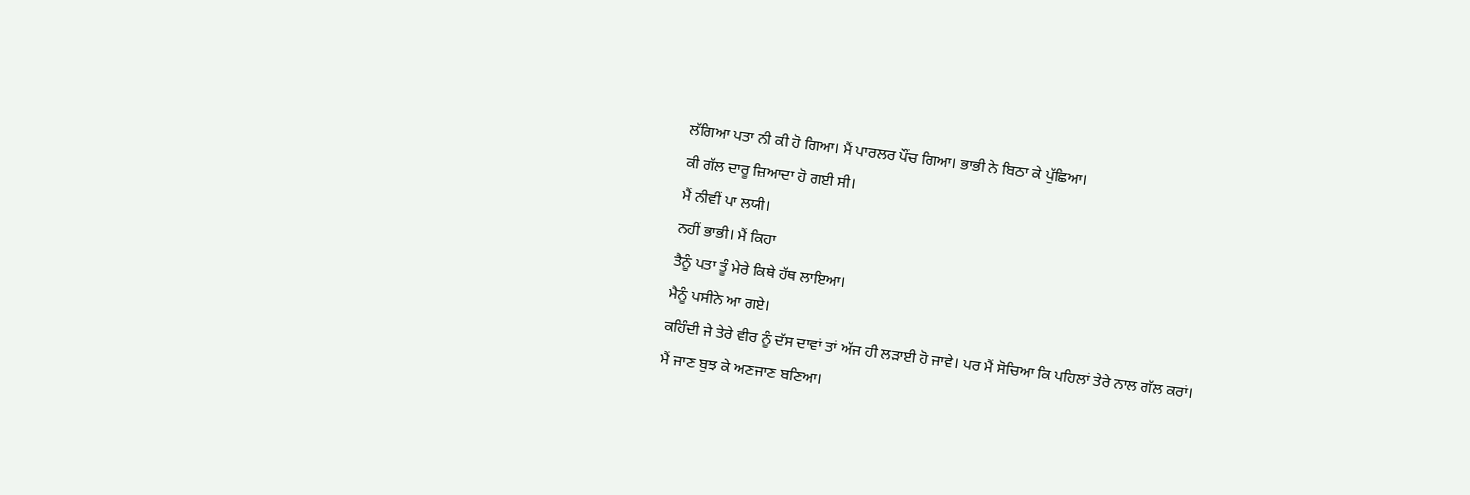ਲੱਗਿਆ ਪਤਾ ਨੀ ਕੀ ਹੋ ਗਿਆ। ਮੈਂ ਪਾਰਲਰ ਪੌਂਚ ਗਿਆ। ਭਾਭੀ ਨੇ ਬਿਠਾ ਕੇ ਪੁੱਛਿਆ।
ਕੀ ਗੱਲ ਦਾਰੂ ਜ਼ਿਆਦਾ ਹੋ ਗਈ ਸੀ।
ਮੈਂ ਨੀਵੀਂ ਪਾ ਲਯੀ।
ਨਹੀਂ ਭਾਭੀ। ਮੈਂ ਕਿਹਾ
ਤੈਨੂੰ ਪਤਾ ਤੂੰ ਮੇਰੇ ਕਿਥੇ ਹੱਥ ਲਾਇਆ।
ਮੈਨੂੰ ਪਸੀਨੇ ਆ ਗਏ।
ਕਹਿੰਦੀ ਜੇ ਤੇਰੇ ਵੀਰ ਨੂੰ ਦੱਸ ਦਾਵਾਂ ਤਾਂ ਅੱਜ ਹੀ ਲੜਾਈ ਹੋ ਜਾਵੇ। ਪਰ ਮੈਂ ਸੋਚਿਆ ਕਿ ਪਹਿਲਾਂ ਤੇਰੇ ਨਾਲ ਗੱਲ ਕਰਾਂ।
ਮੈਂ ਜਾਣ ਬੁਝ ਕੇ ਅਣਜਾਣ ਬਣਿਆ।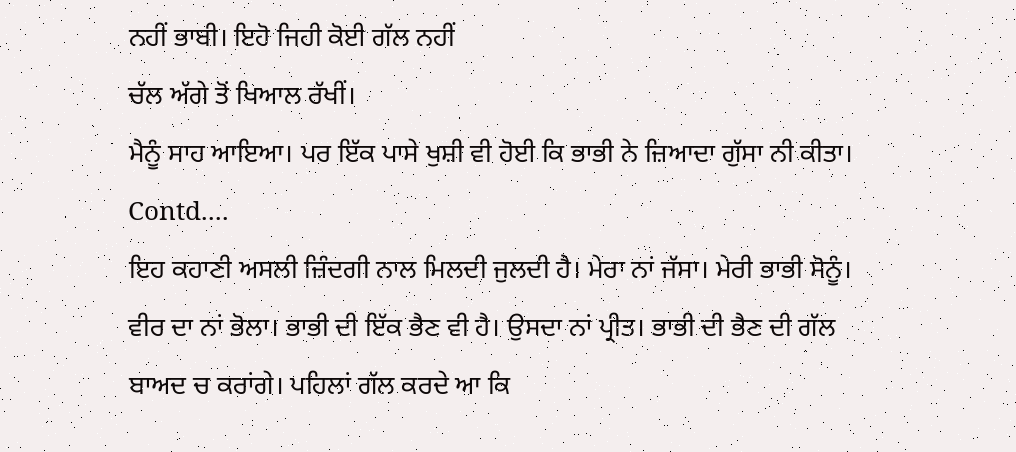ਨਹੀਂ ਭਾਬੀ। ਇਹੋ ਜਿਹੀ ਕੋਈ ਗੱਲ ਨਹੀਂ
ਚੱਲ ਅੱਗੇ ਤੋਂ ਖਿਆਲ ਰੱਖੀਂ।
ਮੈਨੂੰ ਸਾਹ ਆਇਆ। ਪਰ ਇੱਕ ਪਾਸੇ ਖੁਸ਼ੀ ਵੀ ਹੋਈ ਕਿ ਭਾਭੀ ਨੇ ਜ਼ਿਆਦਾ ਗੁੱਸਾ ਨੀ ਕੀਤਾ।
Contd....
ਇਹ ਕਹਾਣੀ ਅਸਲੀ ਜ਼ਿੰਦਗੀ ਨਾਲ ਮਿਲਦੀ ਜੁਲਦੀ ਹੈ। ਮੇਰਾ ਨਾਂ ਜੱਸਾ। ਮੇਰੀ ਭਾਭੀ ਸੋਨੂੰ। ਵੀਰ ਦਾ ਨਾਂ ਭੋਲਾ। ਭਾਭੀ ਦੀ ਇੱਕ ਭੈਣ ਵੀ ਹੈ। ਉਸਦਾ ਨਾਂ ਪ੍ਰੀਤ। ਭਾਭੀ ਦੀ ਭੈਣ ਦੀ ਗੱਲ ਬਾਅਦ ਚ ਕਰਾਂਗੇ। ਪਹਿਲਾਂ ਗੱਲ ਕਰਦੇ ਆ ਕਿ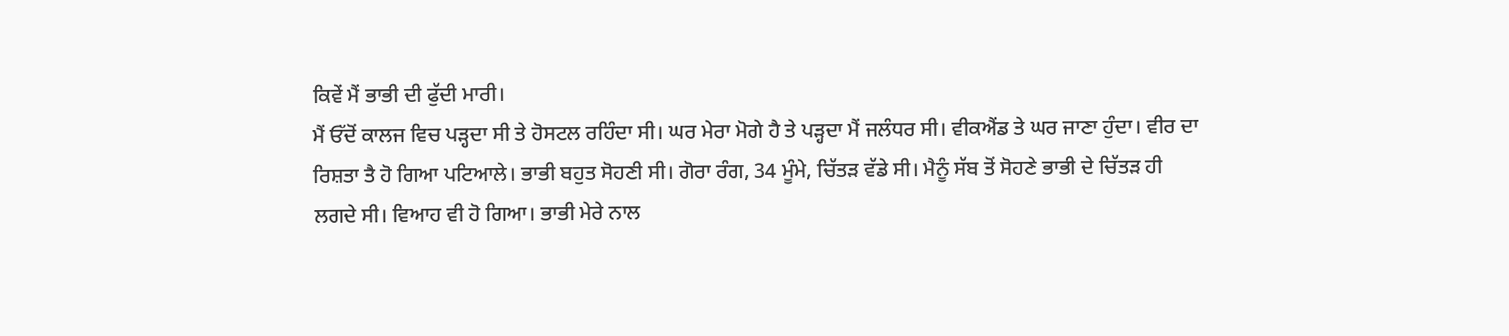ਕਿਵੇਂ ਮੈਂ ਭਾਭੀ ਦੀ ਫੁੱਦੀ ਮਾਰੀ।
ਮੈਂ ਓੱਦੋਂ ਕਾਲਜ ਵਿਚ ਪੜ੍ਹਦਾ ਸੀ ਤੇ ਹੋਸਟਲ ਰਹਿੰਦਾ ਸੀ। ਘਰ ਮੇਰਾ ਮੋਗੇ ਹੈ ਤੇ ਪੜ੍ਹਦਾ ਮੈਂ ਜਲੰਧਰ ਸੀ। ਵੀਕਐਂਡ ਤੇ ਘਰ ਜਾਣਾ ਹੁੰਦਾ। ਵੀਰ ਦਾ ਰਿਸ਼ਤਾ ਤੈ ਹੋ ਗਿਆ ਪਟਿਆਲੇ। ਭਾਭੀ ਬਹੁਤ ਸੋਹਣੀ ਸੀ। ਗੋਰਾ ਰੰਗ, 34 ਮੂੰਮੇ, ਚਿੱਤੜ ਵੱਡੇ ਸੀ। ਮੈਨੂੰ ਸੱਬ ਤੋਂ ਸੋਹਣੇ ਭਾਭੀ ਦੇ ਚਿੱਤੜ ਹੀ ਲਗਦੇ ਸੀ। ਵਿਆਹ ਵੀ ਹੋ ਗਿਆ। ਭਾਭੀ ਮੇਰੇ ਨਾਲ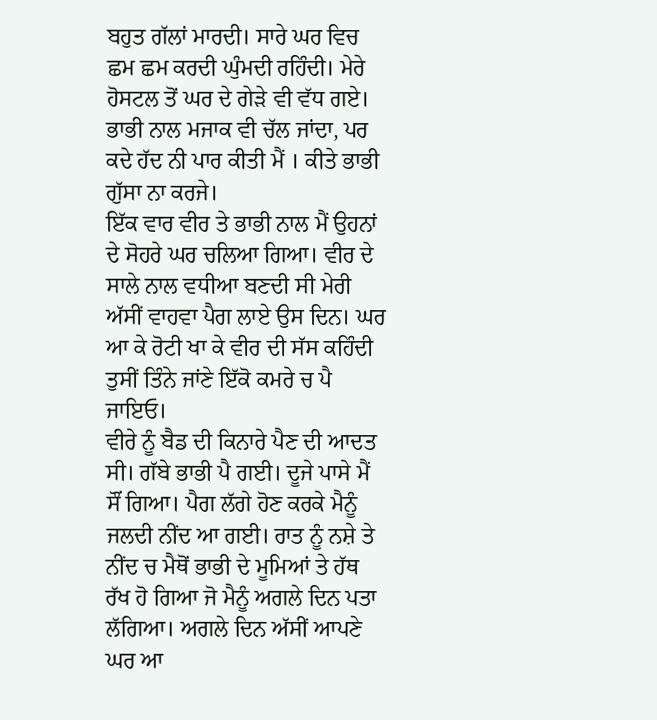ਬਹੁਤ ਗੱਲਾਂ ਮਾਰਦੀ। ਸਾਰੇ ਘਰ ਵਿਚ ਛਮ ਛਮ ਕਰਦੀ ਘੁੰਮਦੀ ਰਹਿੰਦੀ। ਮੇਰੇ ਹੋਸਟਲ ਤੋਂ ਘਰ ਦੇ ਗੇੜੇ ਵੀ ਵੱਧ ਗਏ। ਭਾਭੀ ਨਾਲ ਮਜਾਕ ਵੀ ਚੱਲ ਜਾਂਦਾ, ਪਰ ਕਦੇ ਹੱਦ ਨੀ ਪਾਰ ਕੀਤੀ ਮੈਂ । ਕੀਤੇ ਭਾਭੀ ਗੁੱਸਾ ਨਾ ਕਰਜੇ।
ਇੱਕ ਵਾਰ ਵੀਰ ਤੇ ਭਾਭੀ ਨਾਲ ਮੈਂ ਉਹਨਾਂ ਦੇ ਸੋਹਰੇ ਘਰ ਚਲਿਆ ਗਿਆ। ਵੀਰ ਦੇ ਸਾਲੇ ਨਾਲ ਵਧੀਆ ਬਣਦੀ ਸੀ ਮੇਰੀ ਅੱਸੀਂ ਵਾਹਵਾ ਪੈਗ ਲਾਏ ਉਸ ਦਿਨ। ਘਰ ਆ ਕੇ ਰੋਟੀ ਖਾ ਕੇ ਵੀਰ ਦੀ ਸੱਸ ਕਹਿੰਦੀ ਤੁਸੀਂ ਤਿੰਨੇ ਜਾਂਣੇ ਇੱਕੋ ਕਮਰੇ ਚ ਪੈ ਜਾਇਓ।
ਵੀਰੇ ਨੂੰ ਬੈਡ ਦੀ ਕਿਨਾਰੇ ਪੈਣ ਦੀ ਆਦਤ ਸੀ। ਗੱਬੇ ਭਾਭੀ ਪੈ ਗਈ। ਦੂਜੇ ਪਾਸੇ ਮੈਂ ਸੌਂ ਗਿਆ। ਪੈਗ ਲੱਗੇ ਹੋਣ ਕਰਕੇ ਮੈਨੂੰ ਜਲਦੀ ਨੀਂਦ ਆ ਗਈ। ਰਾਤ ਨੂੰ ਨਸ਼ੇ ਤੇ ਨੀਂਦ ਚ ਮੈਥੋਂ ਭਾਭੀ ਦੇ ਮੂਮਿਆਂ ਤੇ ਹੱਥ ਰੱਖ ਹੋ ਗਿਆ ਜੋ ਮੈਨੂੰ ਅਗਲੇ ਦਿਨ ਪਤਾ ਲੱਗਿਆ। ਅਗਲੇ ਦਿਨ ਅੱਸੀਂ ਆਪਣੇ ਘਰ ਆ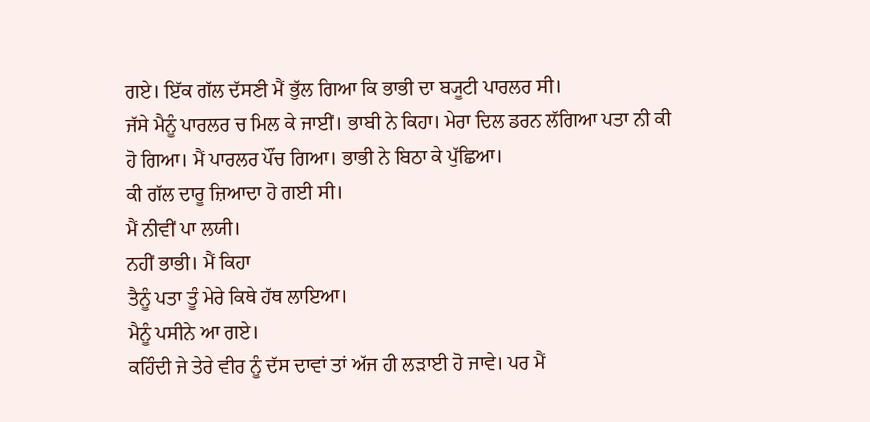ਗਏ। ਇੱਕ ਗੱਲ ਦੱਸਣੀ ਮੈਂ ਭੁੱਲ ਗਿਆ ਕਿ ਭਾਭੀ ਦਾ ਬ੍ਯੂਟੀ ਪਾਰਲਰ ਸੀ।
ਜੱਸੇ ਮੈਨੂੰ ਪਾਰਲਰ ਚ ਮਿਲ ਕੇ ਜਾਈਂ। ਭਾਬੀ ਨੇ ਕਿਹਾ। ਮੇਰਾ ਦਿਲ ਡਰਨ ਲੱਗਿਆ ਪਤਾ ਨੀ ਕੀ ਹੋ ਗਿਆ। ਮੈਂ ਪਾਰਲਰ ਪੌਂਚ ਗਿਆ। ਭਾਭੀ ਨੇ ਬਿਠਾ ਕੇ ਪੁੱਛਿਆ।
ਕੀ ਗੱਲ ਦਾਰੂ ਜ਼ਿਆਦਾ ਹੋ ਗਈ ਸੀ।
ਮੈਂ ਨੀਵੀਂ ਪਾ ਲਯੀ।
ਨਹੀਂ ਭਾਭੀ। ਮੈਂ ਕਿਹਾ
ਤੈਨੂੰ ਪਤਾ ਤੂੰ ਮੇਰੇ ਕਿਥੇ ਹੱਥ ਲਾਇਆ।
ਮੈਨੂੰ ਪਸੀਨੇ ਆ ਗਏ।
ਕਹਿੰਦੀ ਜੇ ਤੇਰੇ ਵੀਰ ਨੂੰ ਦੱਸ ਦਾਵਾਂ ਤਾਂ ਅੱਜ ਹੀ ਲੜਾਈ ਹੋ ਜਾਵੇ। ਪਰ ਮੈਂ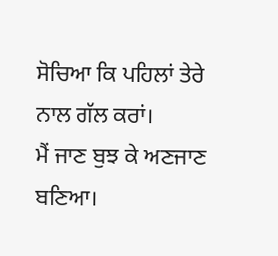ਸੋਚਿਆ ਕਿ ਪਹਿਲਾਂ ਤੇਰੇ ਨਾਲ ਗੱਲ ਕਰਾਂ।
ਮੈਂ ਜਾਣ ਬੁਝ ਕੇ ਅਣਜਾਣ ਬਣਿਆ।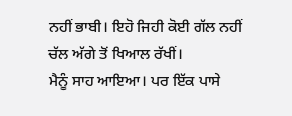ਨਹੀਂ ਭਾਬੀ। ਇਹੋ ਜਿਹੀ ਕੋਈ ਗੱਲ ਨਹੀਂ
ਚੱਲ ਅੱਗੇ ਤੋਂ ਖਿਆਲ ਰੱਖੀਂ।
ਮੈਨੂੰ ਸਾਹ ਆਇਆ। ਪਰ ਇੱਕ ਪਾਸੇ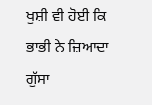ਖੁਸ਼ੀ ਵੀ ਹੋਈ ਕਿ ਭਾਭੀ ਨੇ ਜ਼ਿਆਦਾ ਗੁੱਸਾ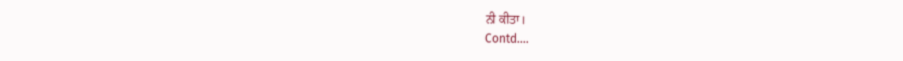ਨੀ ਕੀਤਾ।
Contd....